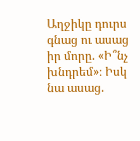Աղջիկը դուրս գնաց ու ասաց իր մորը. «Ի՞նչ խնդրեմ»։ Իսկ նա ասաց.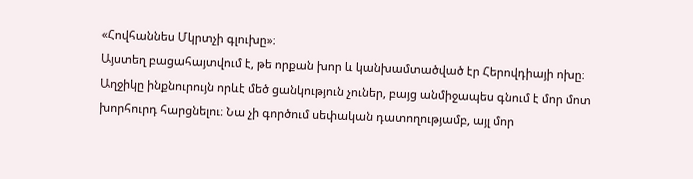«Հովհաննես Մկրտչի գլուխը»։
Այստեղ բացահայտվում է, թե որքան խոր և կանխամտածված էր Հերովդիայի ոխը։ Աղջիկը ինքնուրույն որևէ մեծ ցանկություն չուներ, բայց անմիջապես գնում է մոր մոտ խորհուրդ հարցնելու։ Նա չի գործում սեփական դատողությամբ, այլ մոր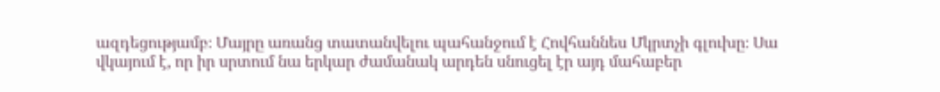ազդեցությամբ։ Մայրը առանց տատանվելու պահանջում է Հովհաննես Մկրտչի գլուխը։ Սա վկայում է, որ իր սրտում նա երկար ժամանակ արդեն սնուցել էր այդ մահաբեր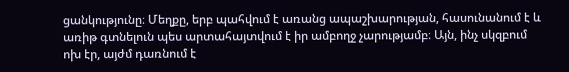ցանկությունը։ Մեղքը, երբ պահվում է առանց ապաշխարության, հասունանում է և առիթ գտնելուն պես արտահայտվում է իր ամբողջ չարությամբ։ Այն, ինչ սկզբում ոխ էր, այժմ դառնում է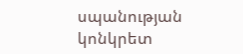սպանության կոնկրետ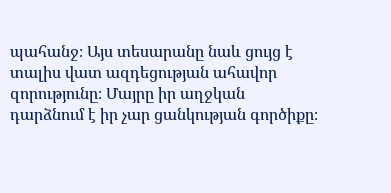պահանջ։ Այս տեսարանը նաև ցույց է տալիս վատ ազդեցության ահավոր զորությունը։ Մայրը իր աղջկան դարձնում է իր չար ցանկության գործիքը։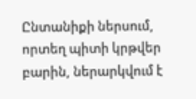Ընտանիքի ներսում, որտեղ պիտի կրթվեր բարին, ներարկվում է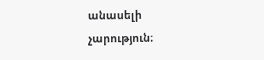անասելի չարություն։